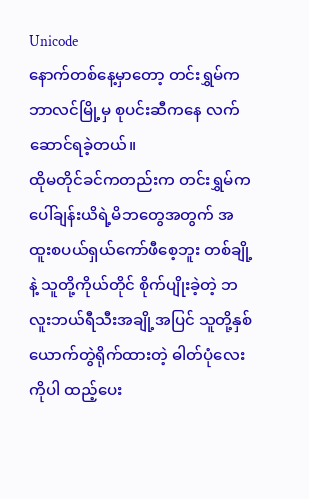Unicode
နောက်တစ်နေ့မှာတော့ တင်းရွှမ်က ဘာလင်မြို့မှ စုပင်းဆီကနေ လက်ဆောင်ရခဲ့တယ်။
ထိုမတိုင်ခင်ကတည်းက တင်းရွှမ်က ပေါ်ချန်းယိရဲ့မိဘတွေအတွက် အထူးစပယ်ရှယ်ကော်ဖီစေ့ဘူး တစ်ချို့နဲ့ သူတို့ကိုယ်တိုင် စိုက်ပျိုးခဲ့တဲ့ ဘလူးဘယ်ရီသီးအချို့အပြင် သူတို့နှစ်ယောက်တွဲရိုက်ထားတဲ့ ဓါတ်ပုံလေးကိုပါ ထည့်ပေး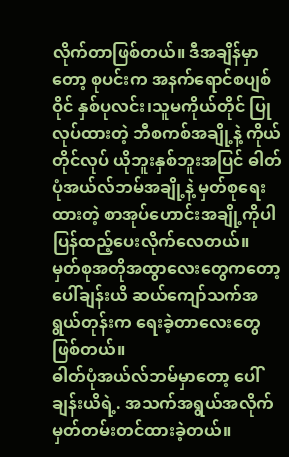လိုက်တာဖြစ်တယ်။ ဒီအချိန်မှာတော့ စုပင်းက အနက်ရောင်စပျစ်ဝိုင် နှစ်ပုလင်း၊သူမကိုယ်တိုင် ပြုလုပ်ထားတဲ့ ဘီစကစ်အချို့နဲ့ ကိုယ်တိုင်လုပ် ယိုဘူးနှစ်ဘူးအပြင် ဓါတ်ပုံအယ်လ်ဘမ်အချို့နဲ့ မှတ်စုရေးထားတဲ့ စာအုပ်ဟောင်းအချို့ကိုပါ ပြန်ထည့်ပေးလိုက်လေတယ်။
မှတ်စုအတိုအထွာလေးတွေကတော့ ပေါ်ချန်းယိ ဆယ်ကျော်သက်အရွယ်တုန်းက ရေးခဲ့တာလေးတွေ ဖြစ်တယ်။
ဓါတ်ပုံအယ်လ်ဘမ်မှာတော့ ပေါ်ချန်းယိရဲ့. အသက်အရွယ်အလိုက် မှတ်တမ်းတင်ထားခဲ့တယ်။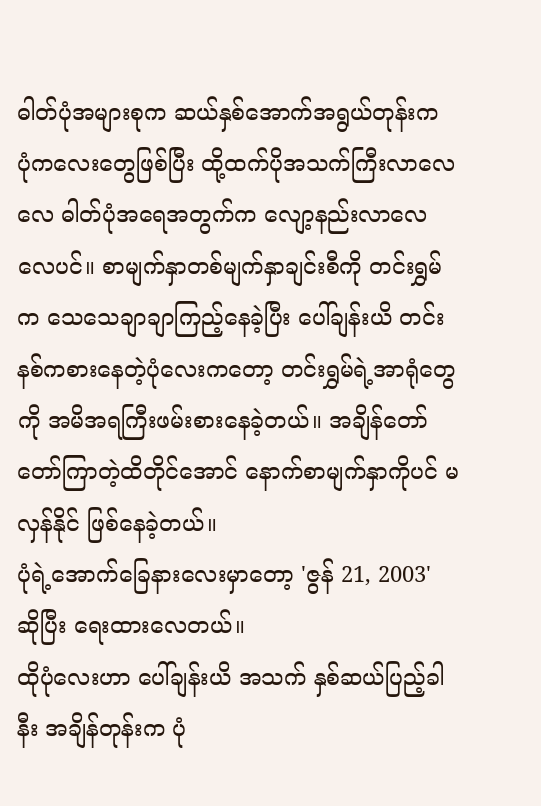ဓါတ်ပုံအများစုက ဆယ်နှစ်အောက်အရွယ်တုန်းက ပုံကလေးတွေဖြစ်ပြီး ထို့ထက်ပိုအသက်ကြီးလာလေလေ ဓါတ်ပုံအရေအတွက်က လျော့နည်းလာလေလေပင်။ စာမျက်နှာတစ်မျက်နှာချင်းစီကို တင်းရွှမ်က သေသေချာချာကြည့်နေခဲ့ပြီး ပေါ်ချန်းယိ တင်းနစ်ကစားနေတဲ့ပုံလေးကတော့ တင်းရွှမ်ရဲ့အာရုံတွေကို အမိအရကြီးဖမ်းစားနေခဲ့တယ်။ အချိန်တော်တော်ကြာတဲ့ထိတိုင်အောင် နောက်စာမျက်နှာကိုပင် မလှန်နိုင် ဖြစ်နေခဲ့တယ်။
ပုံရဲ့အောက်ခြေနားလေးမှာတော့ 'ဇွန် 21, 2003' ဆိုပြီး ရေးထားလေတယ်။
ထိုပုံလေးဟာ ပေါ်ချန်းယိ အသက် နှစ်ဆယ်ပြည့်ခါနီး အချိန်တုန်းက ပုံ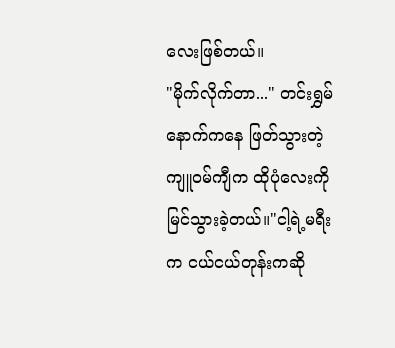လေးဖြစ်တယ်။
"မိုက်လိုက်တာ..." တင်းရွှမ်နောက်ကနေ ဖြတ်သွားတဲ့ ကျူဝမ်ကျီက ထိုပုံလေးကိုမြင်သွားခဲ့တယ်။"ငါ့ရဲ့မရီးက ငယ်ငယ်တုန်းကဆို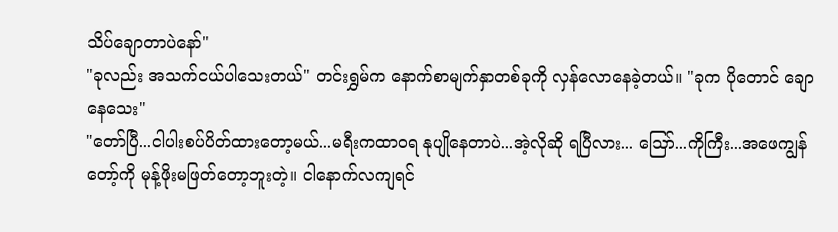သိပ်ချောတာပဲနော်"
"ခုလည်း အသက်ငယ်ပါသေးတယ်" တင်းရွှမ်က နောက်စာမျက်နှာတစ်ခုကို လှန်လောနေခဲ့တယ်။ "ခုက ပိုတောင် ချောနေသေး"
"တော်ပြီ...ငါပါးစပ်ပိတ်ထားတော့မယ်...မရီးကထာဝရ နုပျိုနေတာပဲ...အဲ့လိုဆို ရပြီလား... ဪ...ကိုကြီး...အဖေကျွန်တော့်ကို မုန့်ဖိုးမဖြတ်တော့ဘူးတဲ့။ ငါနောက်လကျရင်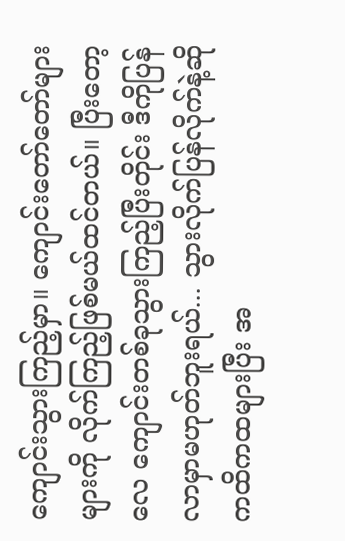ကျောင်းသွားကြည့်မှာ။ ကျောင်းတော်တော်များများကို လိုက်ကြည့်ဖြစ်မယ်ထင်တယ်။ ပြီးတော့လေ ကျောင်းတစ်ခုသွားကြည့်ပြီးတိုင်း ဒီကိုပြန်လာမှာမဟုတ်ဘူးရယ်... သွားလိုက်ပြန်လိုက်နဲ့ဆို ကထိကထများပြီး အ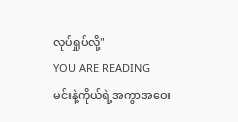လုပ်ရှုပ်လို့"
YOU ARE READING
မင်းနဲ့ကိုယ်ရဲ့အကွာအဝေး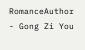RomanceAuthor - Gong Zi You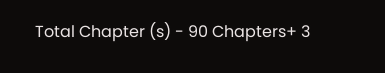Total Chapter (s) - 90 Chapters+ 3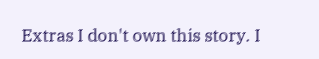Extras I don't own this story. I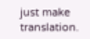just make translation.